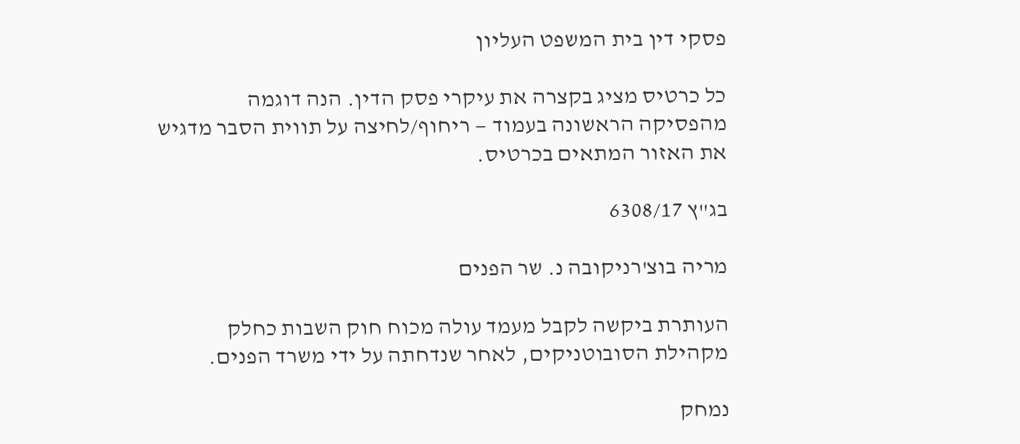פסקי דין בית המשפט העליון

כל כרטיס מציג בקצרה את עיקרי פסק הדין. הנה דוגמה מהפסיקה הראשונה בעמוד — ריחוף/לחיצה על תווית הסבר מדגיש את האזור המתאים בכרטיס.

בג"ץ 6308/17

מריה בוצ'רניקובה נ. שר הפנים

העותרת ביקשה לקבל מעמד עולה מכוח חוק השבות כחלק מקהילת הסובוטניקים, לאחר שנדחתה על ידי משרד הפנים.

נמחק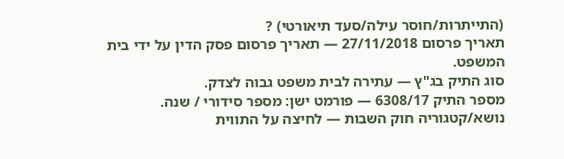(התייתרות/חוסר עילה/סעד תיאורטי) ?
תאריך פרסום 27/11/2018 — תאריך פרסום פסק הדין על ידי בית המשפט.
סוג התיק בג"ץ — עתירה לבית משפט גבוה לצדק.
מספר התיק 6308/17 — פורמט ישן: מספר סידורי / שנה.
נושא/קטגוריה חוק השבות — לחיצה על התווית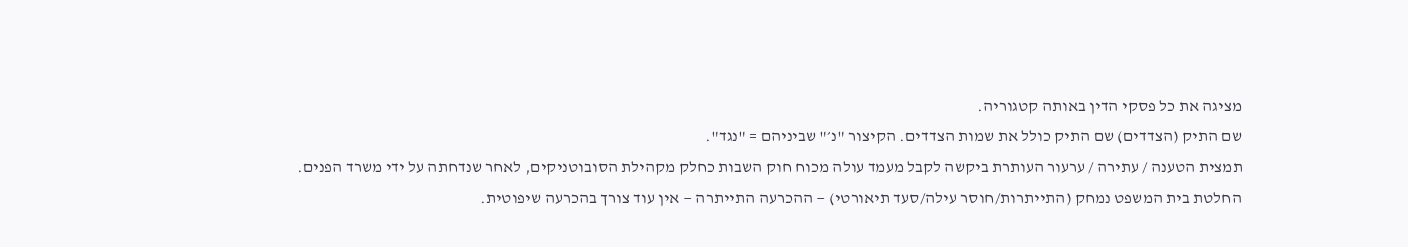מציגה את כל פסקי הדין באותה קטגוריה.
שם התיק (הצדדים) שם התיק כולל את שמות הצדדים. הקיצור "נ׳" שביניהם = "נגד".
תמצית הטענה / עתירה / ערעור העותרת ביקשה לקבל מעמד עולה מכוח חוק השבות כחלק מקהילת הסובוטניקים, לאחר שנדחתה על ידי משרד הפנים.
החלטת בית המשפט נמחק (התייתרות/חוסר עילה/סעד תיאורטי) — ההכרעה התייתרה — אין עוד צורך בהכרעה שיפוטית.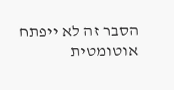הסבר זה לא ייפתח אוטומטית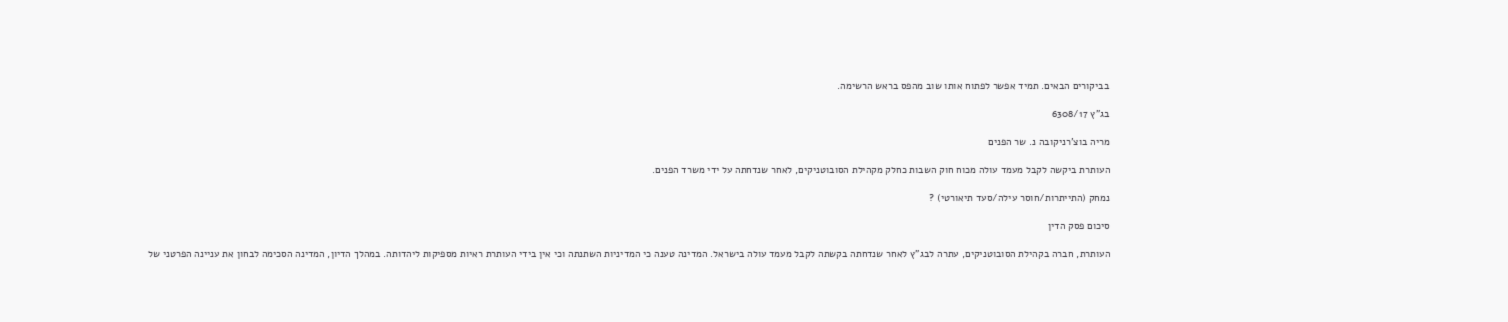בביקורים הבאים. תמיד אפשר לפתוח אותו שוב מהפס בראש הרשימה.

בג"ץ 6308/17

מריה בוצ'רניקובה נ. שר הפנים

העותרת ביקשה לקבל מעמד עולה מכוח חוק השבות כחלק מקהילת הסובוטניקים, לאחר שנדחתה על ידי משרד הפנים.

נמחק (התייתרות/חוסר עילה/סעד תיאורטי) ?

סיכום פסק הדין

העותרת, חברה בקהילת הסובוטניקים, עתרה לבג"ץ לאחר שנדחתה בקשתה לקבל מעמד עולה בישראל. המדינה טענה כי המדיניות השתנתה וכי אין בידי העותרת ראיות מספיקות ליהדותה. במהלך הדיון, המדינה הסכימה לבחון את עניינה הפרטני של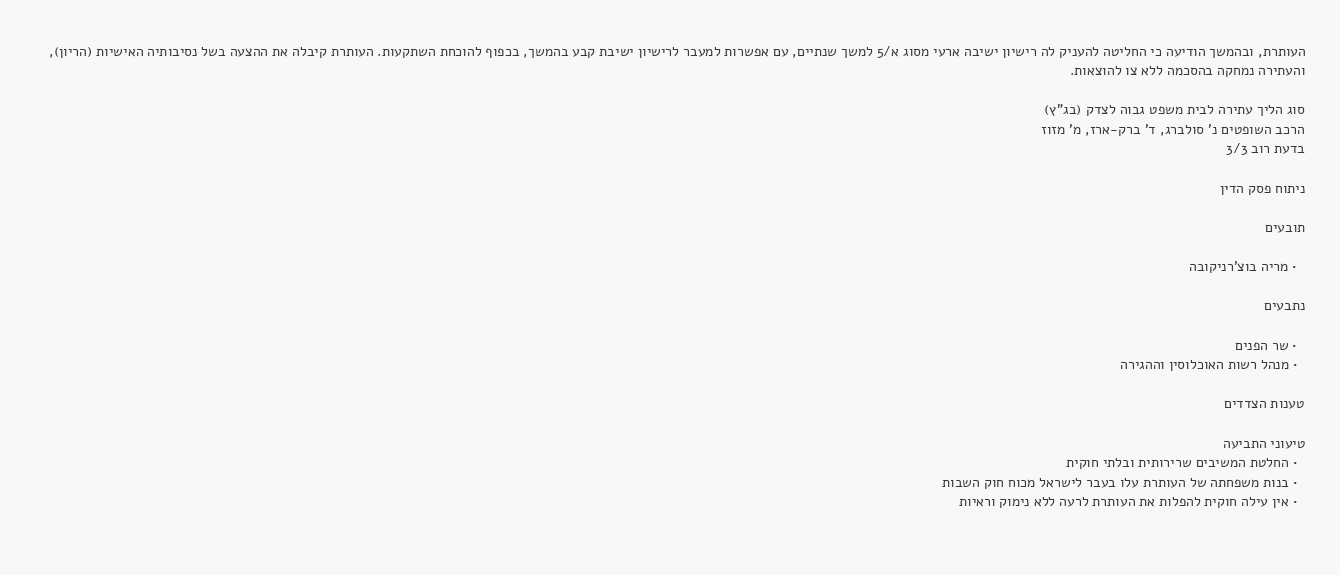העותרת, ובהמשך הודיעה כי החליטה להעניק לה רישיון ישיבה ארעי מסוג א/5 למשך שנתיים, עם אפשרות למעבר לרישיון ישיבת קבע בהמשך, בכפוף להוכחת השתקעות. העותרת קיבלה את ההצעה בשל נסיבותיה האישיות (הריון), והעתירה נמחקה בהסכמה ללא צו להוצאות.

סוג הליך עתירה לבית משפט גבוה לצדק (בג"ץ)
הרכב השופטים נ' סולברג, ד' ברק-ארז, מ' מזוז
בדעת רוב 3/3

ניתוח פסק הדין

תובעים

  • מריה בוצ'רניקובה

נתבעים

  • שר הפנים
  • מנהל רשות האוכלוסין וההגירה

טענות הצדדים

טיעוני התביעה
  • החלטת המשיבים שרירותית ובלתי חוקית
  • בנות משפחתה של העותרת עלו בעבר לישראל מכוח חוק השבות
  • אין עילה חוקית להפלות את העותרת לרעה ללא נימוק וראיות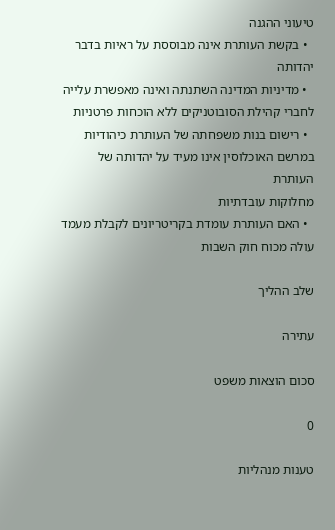טיעוני ההגנה
  • בקשת העותרת אינה מבוססת על ראיות בדבר יהדותה
  • מדיניות המדינה השתנתה ואינה מאפשרת עלייה לחברי קהילת הסובוטניקים ללא הוכחות פרטניות
  • רישום בנות משפחתה של העותרת כיהודיות במרשם האוכלוסין אינו מעיד על יהדותה של העותרת
מחלוקות עובדתיות
  • האם העותרת עומדת בקריטריונים לקבלת מעמד עולה מכוח חוק השבות

שלב ההליך

עתירה

סכום הוצאות משפט

0

טענות מנהליות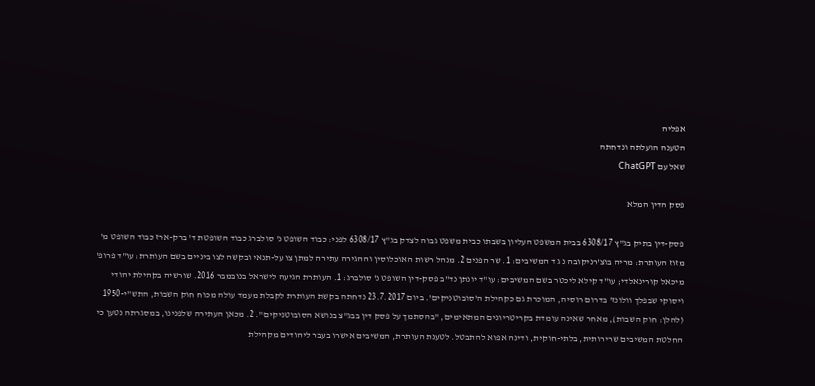אפליה
הטענה הועלתה ונדחתה
שאל עם ChatGPT

פסק הדין המלא

פסק-דין בתיק בג"ץ 6308/17 בבית המשפט העליון בשבתו כבית משפט גבוה לצדק בג"ץ 6308/17 לפני: כבוד השופט נ' סולברג כבוד השופטת ד' ברק-ארז כבוד השופט מ' מזוז העותרת: מריה בוצ'רניקובה נ ג ד המשיבים: 1. שר הפנים 2. מנהל רשות האוכלוסין וההגירה עתירה למתן צו על-תנאי ובקשה לצו ביניים בשם העותרת: עו"ד פרופ' מיכאל קורינאלדי; עו"ד קילא ליכטר בשם המשיבים: עו"ד יונתן נד"ב פסק-דין השופט נ' סולברג: 1. העותרת הגיעה לישראל בנובמבר 2016. שורשיה בקהילת יהודי ויסוקי שבפלך וולונז' בדרום רוסיה, המוכרת גם כקהילת ה'סובוטניקים'. ביום 23.7.2017 נדחתה בקשת העותרת לקבלת מעמד עולה מכוח חוק השבות, התש"י-1950 (להלן: חוק השבות), מאחר שאינה עומדת בקריטריונים המתאימים, "בהסתמך על פסק דין בבג"צ בנושא הסובוטניקים". 2. מכאן העתירה שלפנינו, במסגרתה נטען כי החלטת המשיבים שרירותית, בלתי-חוקית, ודינה אפוא להתבטל. לטענת העותרת, המשיבים אישרו בעבר ליהודים מקהילת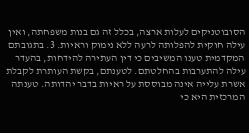הסובוטניקים לעלות ארצה, בכלל זה גם בנות משפחתה, ואין עילה חוקית להפלותה לרעה ללא נימוק וראיות. 3. בתגובתם המקדמית טענו המשיבים כי דין העתירה להידחות, בהעדר עילה להתערבות בהחלטתם. לטענתם, בקשת העותרת לקבלת אשרת עלייה אינה מבוססת על ראיות בדבר יהדותה. טענתה המרכזית היא כי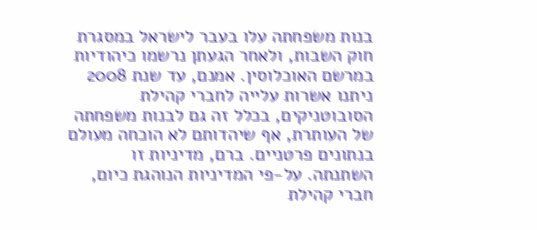בנות משפחתה עלו בעבר לישראל במסגרת חוק השבות, ולאחר הגעתן נרשמו כיהודיות במרשם האוכלוסין. אמנם, עד שנת 2008 ניתנו אשרות עלייה לחברי קהילת הסובוטניקים, בכלל זה גם לבנות משפחתה של העותרת, אף שיהדותם לא הוכחה מעולם בנתונים פרטניים. ברם, מדיניות זו השתנתה. על-פי המדיניות הנוהגת כיום, חברי קהילת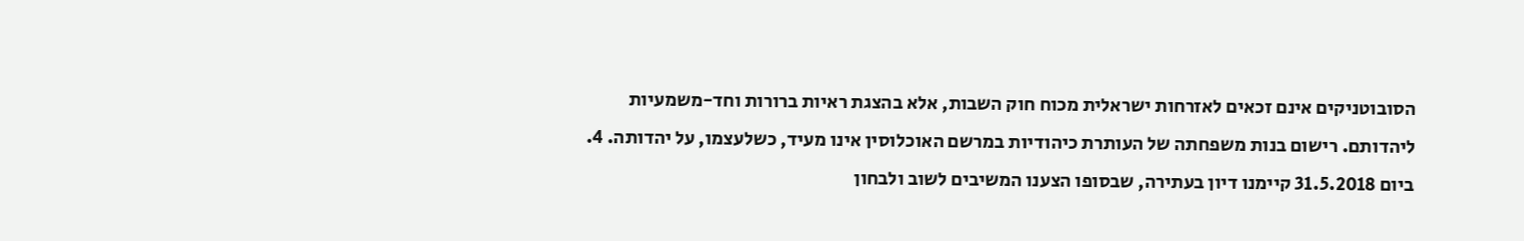הסובוטניקים אינם זכאים לאזרחות ישראלית מכוח חוק השבות, אלא בהצגת ראיות ברורות וחד-משמעיות ליהדותם. רישום בנות משפחתה של העותרת כיהודיות במרשם האוכלוסין אינו מעיד, כשלעצמו, על יהדותה. 4. ביום 31.5.2018 קיימנו דיון בעתירה, שבסופו הצענו המשיבים לשוב ולבחון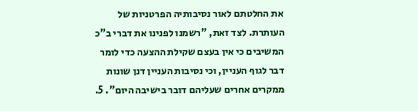את החלטתם לאור נסיבותיה הפרטניות של העותרת. לצד זאת, "רשמנו לפנינו את דברי ב"כ המשיבים כי אין בעצם שקילת ההצעה כדי לומר דבר לגוף העניין, וכי נסיבות העניין דנן שונות ממקרים אחרים שעליהם דובר בישיבה היום". 5.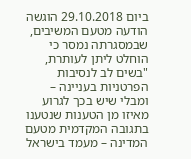ביום 29.10.2018 הוגשה הודעה מטעם המשיבים, שבמסגרתה נמסר כי הוחלט ליתן לעותרת, "בשים לב לנסיבות הפרטניות בעניינה – ומבלי שיש בכך לגרוע מאיזו מן הטענות שנטענו בתגובה המקדמית מטעם המדינה – מעמד בישראל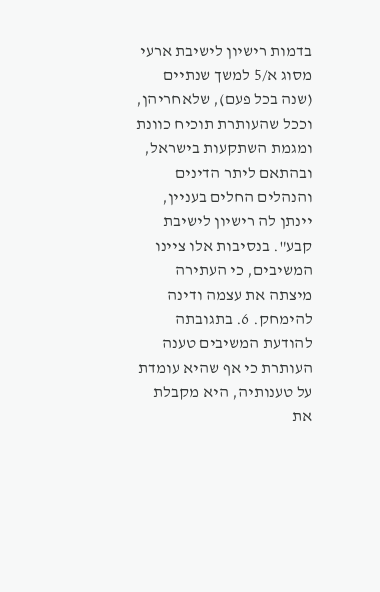בדמות רישיון לישיבת ארעי מסוג א/5 למשך שנתיים (שנה בכל פעם), שלאחריהן, וככל שהעותרת תוכיח כוונת ומגמת השתקעות בישראל, ובהתאם ליתר הדינים והנהלים החלים בעניין, יינתן לה רישיון לישיבת קבע". בנסיבות אלו ציינו המשיבים, כי העתירה מיצתה את עצמה ודינה להימחק. 6. בתגובתה להודעת המשיבים טענה העותרת כי אף שהיא עומדת על טענותיה, היא מקבלת את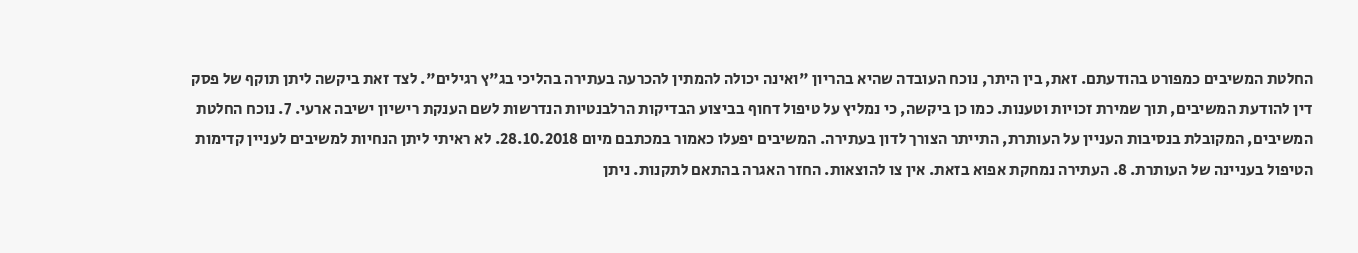החלטת המשיבים כמפורט בהודעתם. זאת, בין היתר, נוכח העובדה שהיא בהריון "ואינה יכולה להמתין להכרעה בעתירה בהליכי בג"ץ רגילים". לצד זאת ביקשה ליתן תוקף של פסק דין להודעת המשיבים, תוך שמירת זכויות וטענות. כמו כן ביקשה, כי נמליץ על טיפול דחוף בביצוע הבדיקות הרלבנטיות הנדרשות לשם הענקת רישיון ישיבה ארעי. 7. נוכח החלטת המשיבים, המקובלת בנסיבות העניין על העותרת, התייתר הצורך לדון בעתירה. המשיבים יפעלו כאמור במכתבם מיום 28.10.2018. לא ראיתי ליתן הנחיות למשיבים לעניין קדימות הטיפול בעניינה של העותרת. 8. העתירה נמחקת אפוא בזאת. אין צו להוצאות. החזר האגרה בהתאם לתקנות. ניתן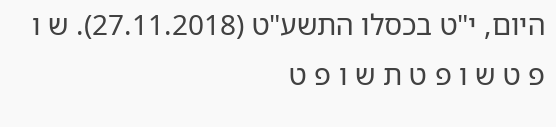היום, י"ט בכסלו התשע"ט (27.11.2018). ש ו פ ט ש ו פ ט ת ש ו פ ט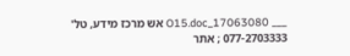___ 17063080_O15.doc אש מרכז מידע, טל' 077-2703333 ; אתר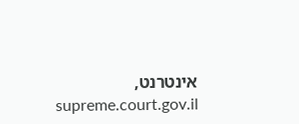אינטרנט, supreme.court.gov.il